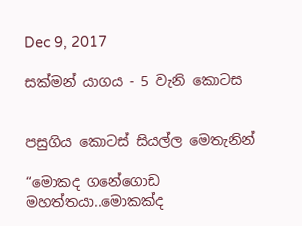Dec 9, 2017

සක්මන් යාගය - 5 වැනි කොටස


පසුගිය කොටස් සියල්ල මෙතැනින්

“මොකද ගනේගොඩ මහත්තයා..මොකක්ද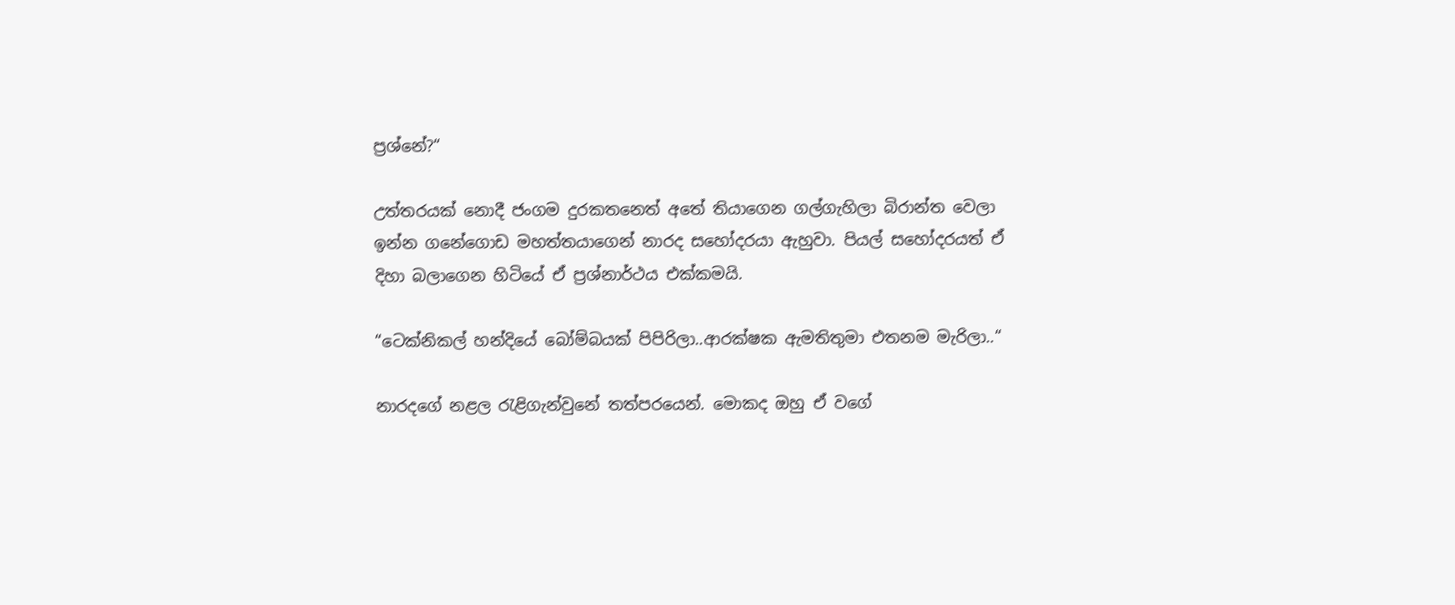ප්‍රශ්නේ?“

උත්තරයක් නොදී ජංගම දුරකතනෙත් අතේ තියාගෙන ගල්ගැහිලා බිරාන්ත වෙලා ඉන්න ගනේගොඩ මහත්තයාගෙන් නාරද සහෝදරයා ඇහුවා. පියල් සහෝදරයත් ඒ දිහා බලාගෙන හිටියේ ඒ ප්‍රශ්නාර්ථය එක්කමයි.

“ටෙක්නිකල් හන්දියේ බෝම්බයක් පිපිරිලා..ආරක්ෂක ඇමතිතුමා එතනම මැරිලා..“

නාරදගේ නළල රැළිගැන්වුනේ තත්පරයෙන්. මොකද ඔහු ඒ වගේ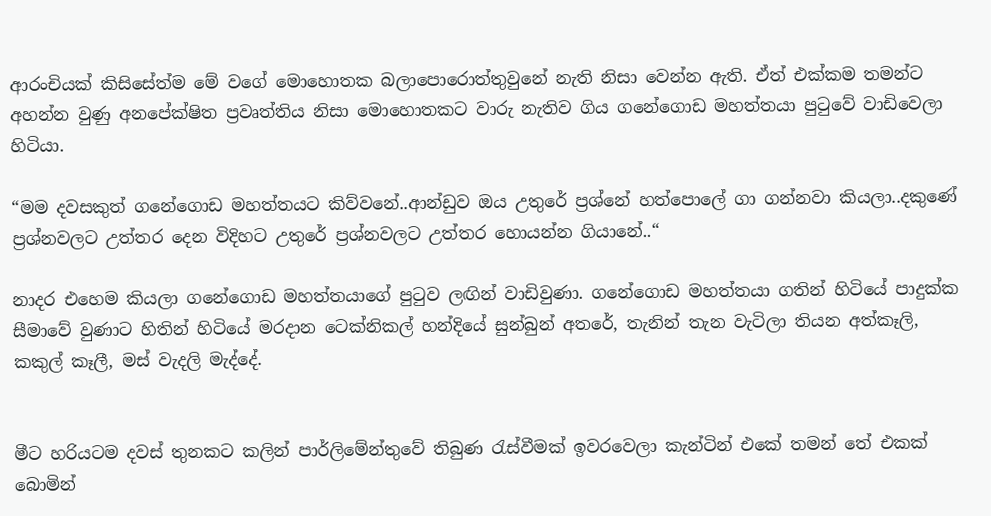ආරංචියක් කිසිසේත්ම මේ වගේ මොහොතක බලාපොරොත්තුවුනේ නැති නිසා වෙන්න ඇති. ඒත් එක්කම තමන්ට අහන්න වුණු අනපේක්ෂිත ප්‍රවෘත්තිය නිසා මොහොතකට වාරු නැතිව ගිය ගනේගොඩ මහත්තයා පුටුවේ වාඩිවෙලා හිටියා.

“මම දවසකුත් ගනේගොඩ මහත්තයට කිව්වනේ..ආන්ඩුව ඔය උතුරේ ප්‍රශ්නේ හත්පොලේ ගා ගන්නවා කියලා..දකුණේ ප්‍රශ්නවලට උත්තර දෙන විදිහට උතුරේ ප්‍රශ්නවලට උත්තර හොයන්න ගියානේ..“

නාදර එහෙම කියලා ගනේගොඩ මහත්තයාගේ පුටුව ලඟින් වාඩිවුණා. ගනේගොඩ මහත්තයා ගතින් හිටියේ පාදුක්ක සීමාවේ වුණාට හිතින් හිටියේ මරදාන ටෙක්නිකල් හන්දියේ සුන්බුන් අතරේ, තැනින් තැන වැටිලා තියන අත්කෑලි, කකුල් කෑලී, මස් වැදලි මැද්දේ.


මීට හරියටම දවස් තුනකට කලින් පාර්ලිමේන්තුවේ තිබුණ රැස්වීමක් ඉවරවෙලා කැන්ටින් එකේ තමන් තේ එකක් බොමින්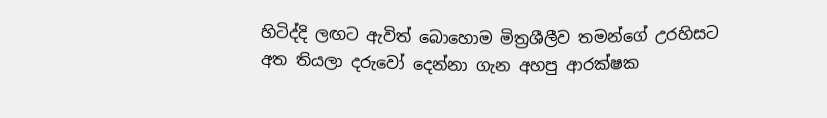හිටිද්දි ලඟට ඇවිත් බොහොම මිත්‍රශීලීව තමන්ගේ උරහිසට අත තියලා දරුවෝ දෙන්නා ගැන අහපු ආරක්ෂක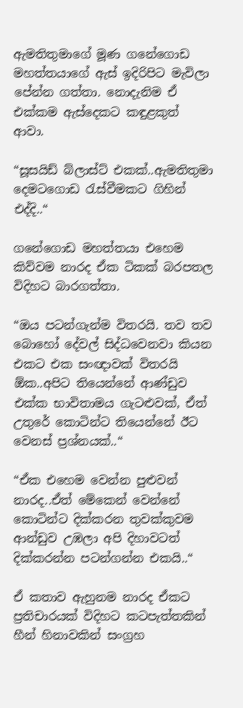ඇමතිතුමාගේ මූණ ගනේගොඩ මහත්තයාගේ ඇස් ඉදිරිපිට මැවිලා පේන්න ගත්තා. නොදැනිම ඒ එක්කම ඇස්දෙකට කඳුළකුත් ආවා.

“සූසයිඩ් බ්ලාස්ට් එකක්..ඇමතිතුමා දෙමටගොඩ රැස්වීමකට ගිහින් එද්දි..“

ගනේගොඩ මහත්තයා එහෙම කිව්වම නාරද ඒක ටිකක් බරපතල විදිහට බාරගත්තා.

“ඔය පටන්ගැන්ම විතරයි. තව තව බොහෝ දේවල් සිද්ධවෙනවා කියන එකට එක සංඥාවක් විතරයි ඕක..අපිට තියෙන්නේ ආණ්ඩුව එක්ක භාවිතාමය ගැටළුවක්, ඒත් උතුරේ කොටින්ට තියෙන්නේ ඊට වෙනස් ප්‍රශ්නයක්..“

“ඒක එහෙම වෙන්න පුළුවන් නාරද..ඒත් මේකෙන් වෙන්නේ කොටින්ට දික්කරන තුවක්කුවම ආන්ඩුව උඹලා අපි දිහාවටත් දික්කරන්න පටන්ගන්න එකයි..“

ඒ කතාව ඇහුනම නාරද ඒකට ප්‍රතිචාරයක් විදිහට කටපැත්තකින් හීන් හිනාවකින් සංග්‍රහ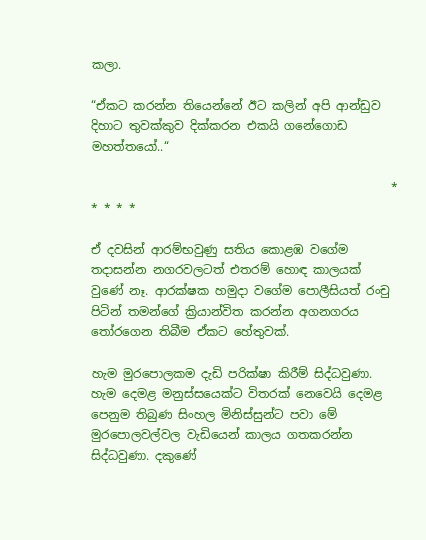කලා.

“ඒකට කරන්න තියෙන්නේ ඊට කලින් අපි ආන්ඩුව දිහාට තුවක්කුව දික්කරන එකයි ගනේගොඩ මහත්තයෝ..“

                                                  * * * * *

ඒ දවසින් ආරම්භවුණු සතිය කොළඹ වගේම තදාසන්න නගරවලටත් එතරම් හොඳ කාලයක් වුණේ නෑ. ආරක්ෂක හමුදා වගේම පොලීසියත් රංචු පිටින් තමන්ගේ ක්‍රියාන්විත කරන්න අගනගරය තෝරගෙන තිබීම ඒකට හේතුවක්.

හැම මුරපොලකම දැඩි පරික්ෂා කිරීම් සිද්ධවුණා. හැම දෙමළ මනුස්සයෙක්ට විතරක් නෙවෙයි දෙමළ පෙනුම තිබුණ සිංහල මිනිස්සුන්ට පවා මේ මුරපොලවල්වල වැඩියෙන් කාලය ගතකරන්න සිද්ධවුණා. දකුණේ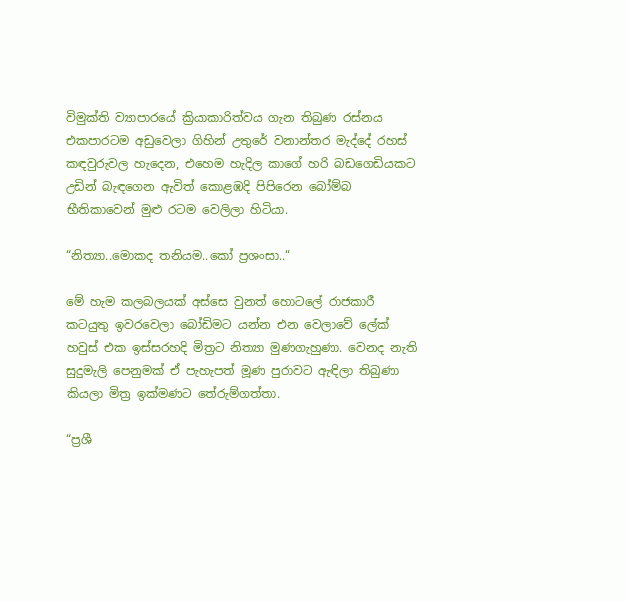විමුක්ති ව්‍යාපාරයේ ක්‍රියාකාරිත්වය ගැන තිබුණ රස්නය එකපාරටම අඩුවෙලා ගිහින් උතුරේ වනාන්තර මැද්දේ රහස් කඳවුරුවල හැදෙන, එහෙම හැදිල කාගේ හරි බඩගෙඩියකට උඩින් බැඳගෙන ඇවිත් කොළඹදි පිපිරෙන බෝම්බ භීතිකාවෙන් මුළු රටම වෙලිලා හිටියා.

“නිත්‍යා..මොකද තනියම..කෝ ප්‍රශංසා..“

මේ හැම කලබලයක් අස්සෙ වුනත් හොටලේ රාජකාරී කටයුතු ඉවරවෙලා බෝඩිමට යන්න එන වෙලාවේ ලේක් හවුස් එක ඉස්සරහදි මිත්‍රට නිත්‍යා මුණගැහුණා. වෙනද නැති සුදුමැලි පෙනුමක් ඒ පැහැපත් මූණ පුරාවට ඇඳිලා තිබුණා කියලා මිත්‍ර ඉක්මණට තේරුම්ගත්තා.

“ප්‍රශී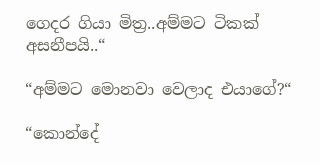ගෙදර ගියා මිත්‍ර..අම්මට ටිකක් අසනීපයි..“

“අම්මට මොනවා වෙලාද එයාගේ?“

“කොන්දේ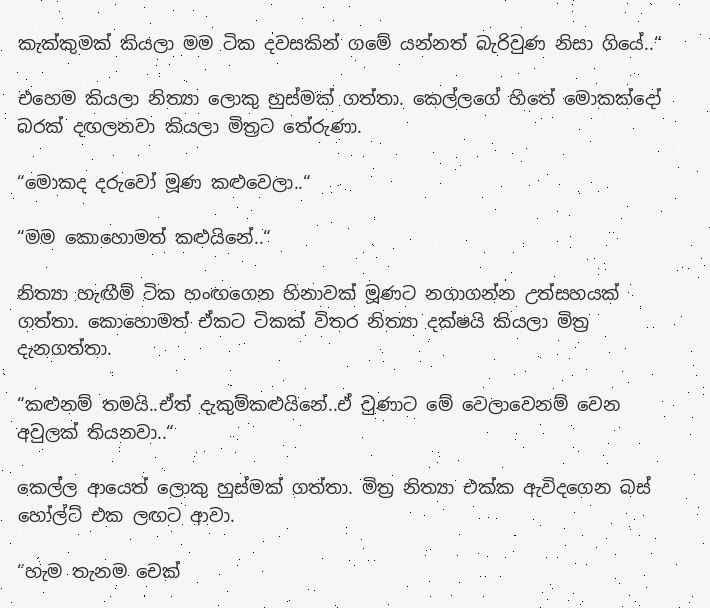කැක්කුමක් කියලා මම ටික දවසකින් ගමේ යන්නත් බැරිවුණ නිසා ගියේ..“

එහෙම කියලා නිත්‍යා ලොකු හුස්මක් ගත්තා. කෙල්ලගේ හිතේ මොකක්දෝ බරක් දඟලනවා කියලා මිත්‍රට තේරුණා.

“මොකද දරුවෝ මූණ කළුවෙලා..“

“මම කොහොමත් කළුයිනේ..“

නිත්‍යා හැඟීම් ටික හංඟගෙන හිනාවක් මූණට නගාගන්න උත්සහයක් ගත්තා. කොහොමත් ඒකට ටිකක් විතර නිත්‍යා දක්ෂයි කියලා මිත්‍ර දැනගත්තා.

“කළුනම් තමයි..ඒත් දැකුම්කළුයිනේ..ඒ වුණාට මේ වෙලාවෙනම් වෙන අවුලක් තියනවා..“

කෙල්ල ආයෙත් ලොකු හුස්මක් ගත්තා. මිත්‍ර නිත්‍යා එක්ක ඇවිදගෙන බස් හෝල්ට් එක ලඟට ආවා.

“හැම තැනම චෙක්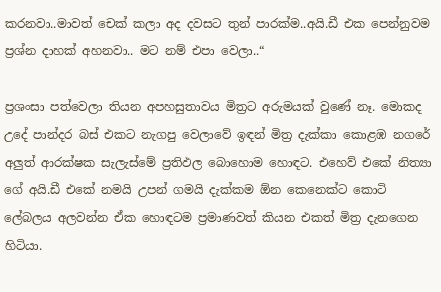කරනවා..මාවත් චෙක් කලා අද දවසට තුන් පාරක්ම..අයි.ඩී එක පෙන්නුවම ප්‍රශ්න දාහක් අහනවා.. මට නම් එපා වෙලා..“

ප්‍රශංසා පත්වෙලා තියන අපහසුතාවය මිත්‍රට අරුමයක් වුණේ නෑ. මොකද උදේ පාන්දර බස් එකට නැගපු වෙලාවේ ඉඳන් මිත්‍ර දැක්කා කොළඹ නගරේ අලුත් ආරක්ෂක සැලැස්මේ ප්‍රතිඵල බොහොම හොඳට. එහෙව් එකේ නිත්‍යා ගේ අයි.ඩී එකේ නමයි උපන් ගමයි දැක්කම ඕන කෙනෙක්ට කොටි ලේබලය අලවන්න ඒක හොඳටම ප්‍රමාණවත් කියන එකත් මිත්‍ර දැනගෙන හිටියා.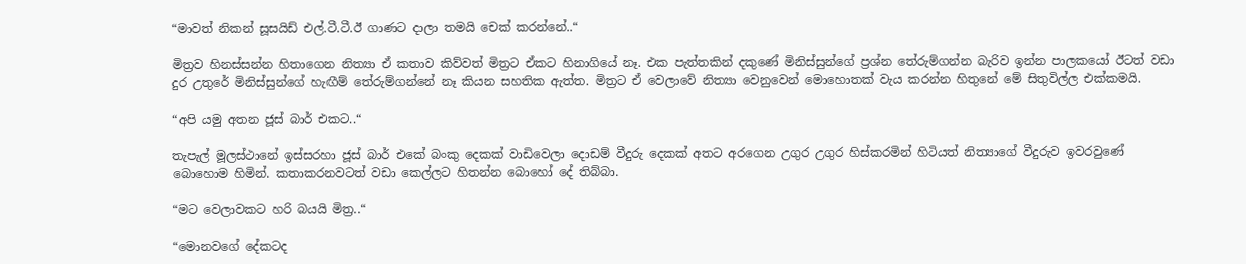“මාවත් නිකන් සූසයිඩ් එල්.ටී.ටී.ඊ ගාණට දාලා තමයි චෙක් කරන්නේ..“

මිත්‍රව හිනස්සන්න හිතාගෙන නිත්‍යා ඒ කතාව කිව්වත් මිත්‍රට ඒකට හිනාගියේ නෑ. එක පැත්තකින් දකුණේ මිනිස්සුන්ගේ ප්‍රශ්න තේරුම්ගන්න බැරිව ඉන්න පාලකයෝ ඊටත් වඩා දුර උතුරේ මිනිස්සුන්ගේ හැඟීම් තේරුම්ගන්නේ නෑ කියන සහතික ඇත්ත. මිත්‍රට ඒ වෙලාවේ නිත්‍යා වෙනුවෙන් මොහොතක් වැය කරන්න හිතුනේ මේ සිතුවිල්ල එක්කමයි.

“අපි යමු අතන ජූස් බාර් එකට..“

තැපැල් මූලස්ථානේ ඉස්සරහා ජූස් බාර් එකේ බංකු දෙකක් වාඩිවෙලා දොඩම් වීදුරු දෙකක් අතට අරගෙන උගුර උගුර හිස්කරමින් හිටියත් නිත්‍යාගේ වීදුරුව ඉවරවුණේ බොහොම හිමින්. කතාකරනවටත් වඩා කෙල්ලට හිතන්න බොහෝ දේ තිබ්බා.

“මට වෙලාවකට හරි බයයි මිත්‍ර..“

“මොනවගේ දේකටද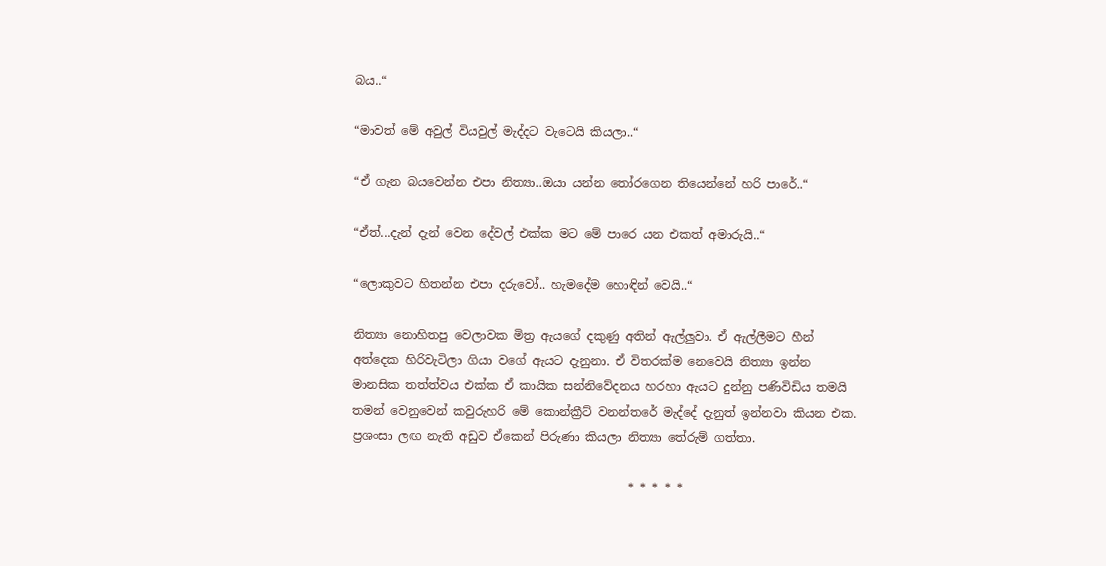බය..“

“මාවත් මේ අවුල් වියවුල් මැද්දට වැටෙයි කියලා..“

“ඒ ගැන බයවෙන්න එපා නිත්‍යා..ඔයා යන්න තෝරගෙන තියෙන්නේ හරි පාරේ..“

“ඒත්...දැන් දැන් වෙන දේවල් එක්ක මට මේ පාරෙ යන එකත් අමාරුයි..“

“ලොකුවට හිතන්න එපා දරුවෝ.. හැමදේම හොඳින් වෙයි..“

නිත්‍යා නොහිතපු වෙලාවක මිත්‍ර ඇයගේ දකුණු අතින් ඇල්ලුවා. ඒ ඇල්ලීමට හීන් අත්දෙක හිරිවැටිලා ගියා වගේ ඇයට දැනුනා. ඒ විතරක්ම නෙවෙයි නිත්‍යා ඉන්න මානසික තත්ත්වය එක්ක ඒ කායික සන්නිවේදනය හරහා ඇයට දුන්නු පණිවිඩිය තමයි තමන් වෙනුවෙන් කවුරුහරි මේ කොන්ක්‍රීට් වනන්තරේ මැද්දේ දැනුත් ඉන්නවා කියන එක. ප්‍රශංසා ලඟ නැති අඩුව ඒකෙන් පිරුණා කියලා නිත්‍යා තේරුම් ගත්තා.

                                              * * * * *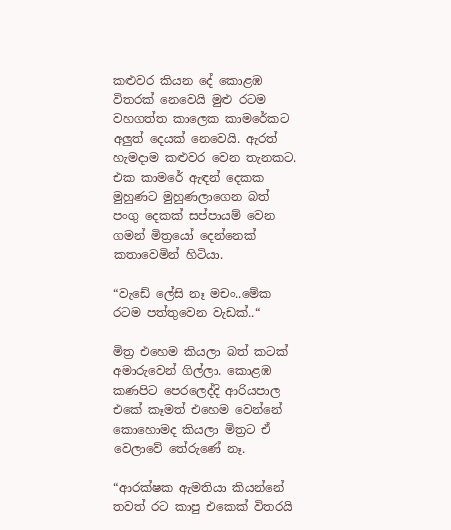කළුවර කියන දේ කොළඹ විතරක් නෙවෙයි මුළු රටම වහගත්ත කාලෙක කාමරේකට අලුත් දෙයක් නෙවෙයි. ඇරත් හැමදාම කළුවර වෙන තැනකට. එක කාමරේ ඇඳන් දෙකක මුහුණට මුහුණලාගෙන බත් පංගු දෙකක් සප්පායම් වෙන ගමන් මිත්‍රයෝ දෙන්නෙක් කතාවෙමින් හිටියා.

“වැඩේ ලේසි නෑ මචං..මේක රටම පත්තුවෙන වැඩක්..“

මිත්‍ර එහෙම කියලා බත් කටක් අමාරුවෙන් ගිල්ලා. කොළඹ කණපිට පෙරලෙද්දි ආරියපාල එකේ කෑමත් එහෙම වෙන්නේ කොහොමද කියලා මිත්‍රට ඒ වෙලාවේ තේරුණේ නෑ.

“ආරක්ෂක ඇමතියා කියන්නේ තවත් රට කාපු එකෙක් විතරයි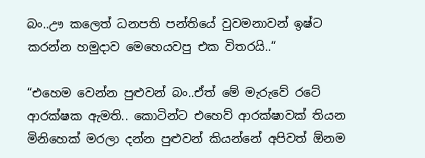බං..ඌ කලෙත් ධනපති පන්තියේ වුවමනාවන් ඉෂ්ට කරන්න හමුදාව මෙහෙයවපු එක විතරයි..“

“එහෙම වෙන්න පුළුවන් බං..ඒත් මේ මැරුවේ රටේ ආරක්ෂක ඇමති.. කොටින්ට එහෙව් ආරක්ෂාවක් තියන මිනිහෙක් මරලා දන්න පුළුවන් කියන්නේ අපිවත් ඕනම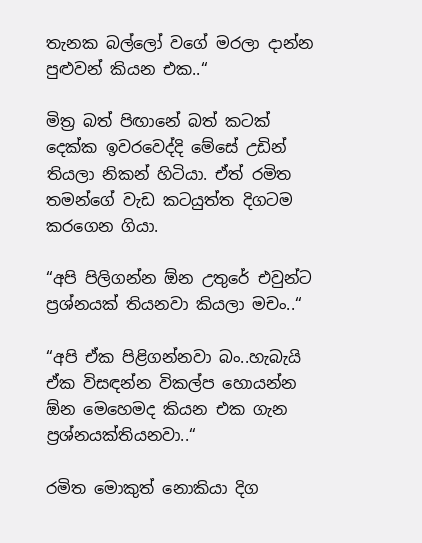තැනක බල්ලෝ වගේ මරලා දාන්න පුළුවන් කියන එක..“

මිත්‍ර බත් පිඟානේ බත් කටක් දෙක්ක ඉවරවෙද්දි මේසේ උඩින් තියලා නිකන් හිටියා. ඒත් රමිත තමන්ගේ වැඩ කටයුත්ත දිගටම කරගෙන ගියා.

“අපි පිලිගන්න ඕන උතුරේ එවුන්ට ප්‍රශ්නයක් තියනවා කියලා මචං..“

“අපි ඒක පිළිගන්නවා බං..හැබැයි ඒක විසඳන්න විකල්ප හොයන්න ඕන මෙහෙමද කියන එක ගැන ප්‍රශ්නයක්තියනවා..“

රමිත මොකුත් නොකියා දිග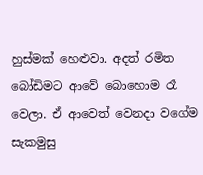හුස්මක් හෙළුවා. අදත් රමිත බෝඩිමට ආවේ බොහොම රෑ වෙලා. ඒ ආවෙත් වෙනදා වගේම සැකමුසු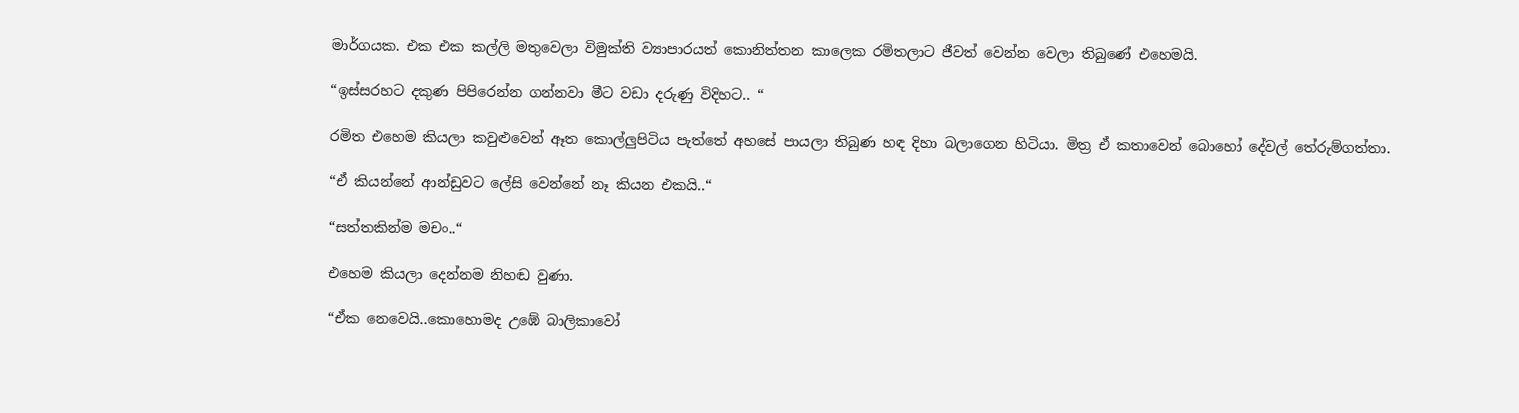මාර්ගයක. එක එක කල්ලි මතුවෙලා විමුක්ති ව්‍යාපාරයත් කොනිත්තන කාලෙක රමිතලාට ජීවත් වෙන්න වෙලා තිබුණේ එහෙමයි.

“ඉස්සරහට දකුණ පිපිරෙන්න ගන්නවා මීට වඩා දරුණු විදිහට.. “

රමිත එහෙම කියලා කවුළුවෙන් ඈත කොල්ලුපිටිය පැත්තේ අහසේ පායලා තිබුණ හඳ දිහා බලාගෙන හිටියා. මිත්‍ර ඒ කතාවෙන් බොහෝ දේවල් තේරුම්ගත්තා.

“ඒ කියන්නේ ආන්ඩුවට ලේසි වෙන්නේ නෑ කියන එකයි..“

“සත්තකින්ම මචං..“

එහෙම කියලා දෙන්නම නිහඬ වුණා.

“ඒක නෙවෙයි..කොහොමද උඹේ බාලිකාවෝ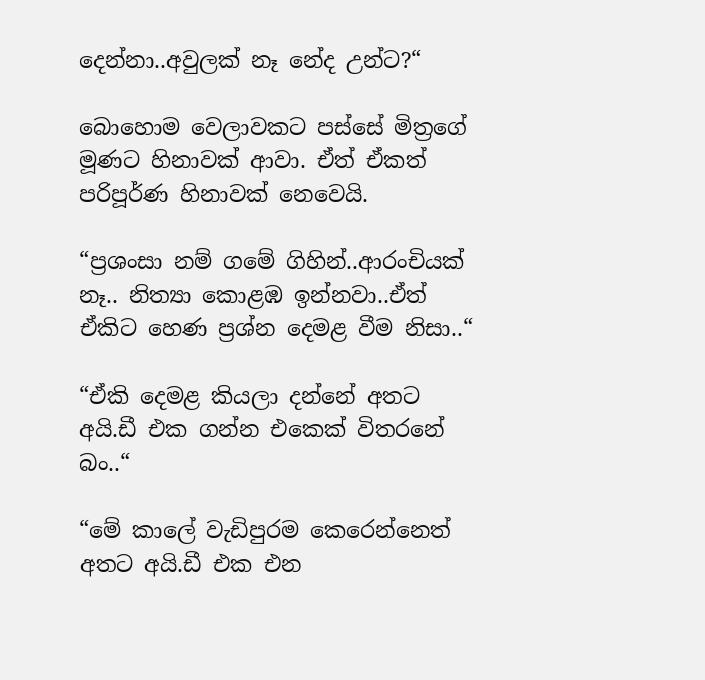දෙන්නා..අවුලක් නෑ නේද උන්ට?“

බොහොම වෙලාවකට පස්සේ මිත්‍රගේ මූණට හිනාවක් ආවා. ඒත් ඒකත් පරිපූර්ණ හිනාවක් නෙවෙයි.

“ප්‍රශංසා නම් ගමේ ගිහින්..ආරංචියක් නෑ.. නිත්‍යා කොළඹ ඉන්නවා..ඒත් ඒකිට හෙණ ප්‍රශ්න දෙමළ වීම නිසා..“

“ඒකි දෙමළ කියලා දන්නේ අතට අයි.ඩී එක ගන්න එකෙක් විතරනේ බං..“

“මේ කාලේ වැඩිපුරම කෙරෙන්නෙත් අතට අයි.ඩී එක එන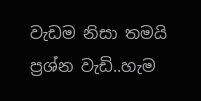වැඩම නිසා තමයි ප්‍රශ්න වැඩි..හැම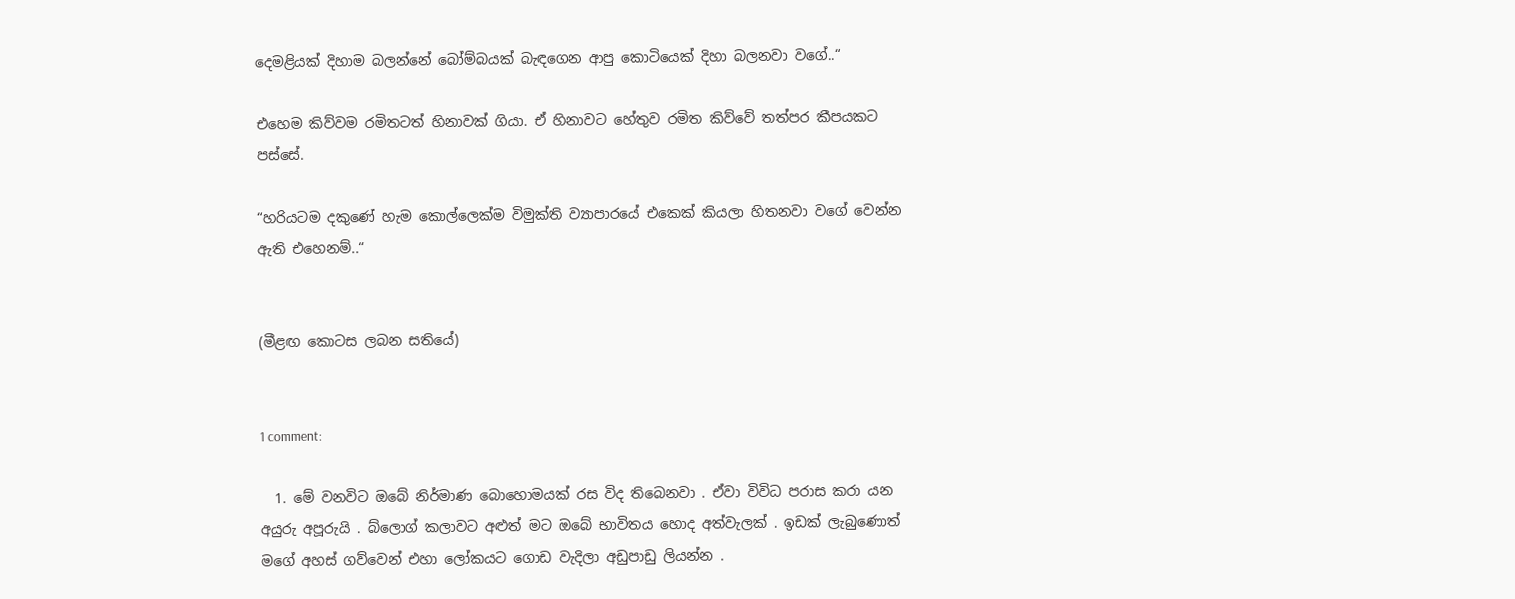දෙමළියක් දිහාම බලන්නේ බෝම්බයක් බැඳගෙන ආපු කොටියෙක් දිහා බලනවා වගේ..“

එහෙම කිව්වම රමිතටත් හිනාවක් ගියා. ඒ හිනාවට හේතුව රමිත කිව්වේ තත්පර කීපයකට පස්සේ.

“හරියටම දකුණේ හැම කොල්ලෙක්ම විමුක්ති ව්‍යාපාරයේ එකෙක් කියලා හිතනවා වගේ වෙන්න ඇති එහෙනම්..“


(මීළඟ කොටස ලබන සතියේ)


1 comment:

  1. මේ වනවිට ඔබේ නිර්මාණ බොහොමයක් රස විද තිබෙනවා . ඒවා විවිධ පරාස කරා යන අයුරු අපූරුයි . බ්ලොග් කලාවට අළුත් මට ඔබේ භාවිතය හොද අත්වැලක් . ඉඩක් ලැබුණොත් මගේ අහස් ගව්වෙන් එහා ලෝකයට ගොඩ වැදිලා අඩුපාඩු ලියන්න .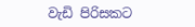වැඩි පිරිසකට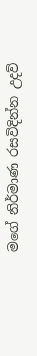මගේ නිර්මාණ රසවිදින්න උදව්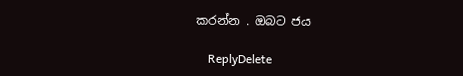කරන්න . ඔබට ජය

    ReplyDelete